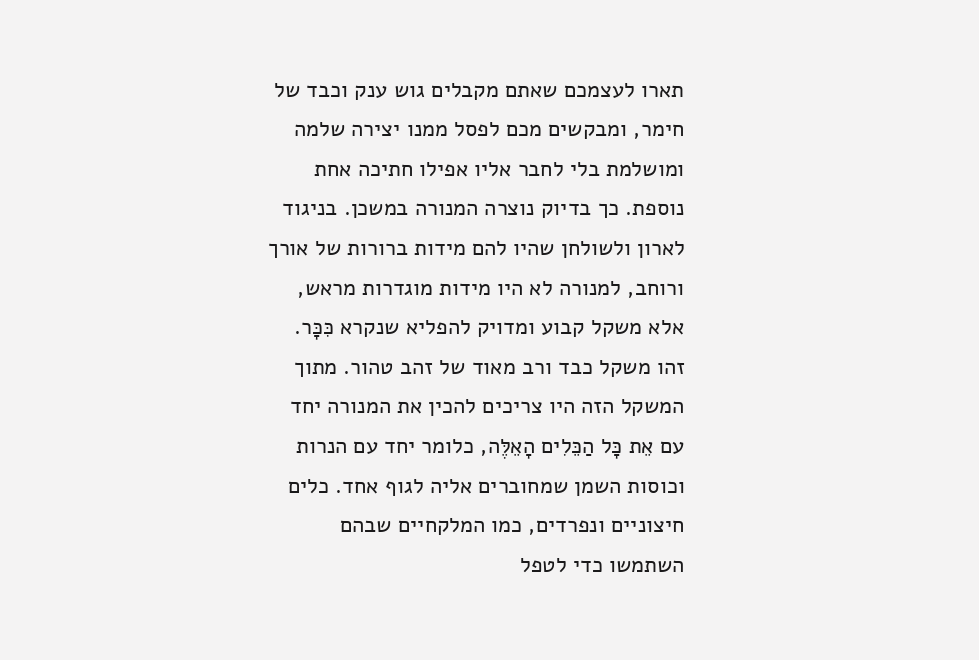תארו לעצמכם שאתם מקבלים גוש ענק וכבד של חימר, ומבקשים מכם לפסל ממנו יצירה שלמה ומושלמת בלי לחבר אליו אפילו חתיכה אחת נוספת. כך בדיוק נוצרה המנורה במשכן. בניגוד לארון ולשולחן שהיו להם מידות ברורות של אורך ורוחב, למנורה לא היו מידות מוגדרות מראש, אלא משקל קבוע ומדויק להפליא שנקרא כִּכָּר. זהו משקל כבד ורב מאוד של זהב טהור. מתוך המשקל הזה היו צריכים להכין את המנורה יחד עם אֵת כָּל הַכֵּלִים הָאֵלֶּה, כלומר יחד עם הנרות וכוסות השמן שמחוברים אליה לגוף אחד. כלים חיצוניים ונפרדים, כמו המלקחיים שבהם השתמשו כדי לטפל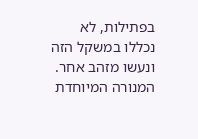בפתילות, לא נכללו במשקל הזה ונעשו מזהב אחר.
המנורה המיוחדת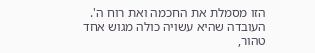הזו מסמלת את החכמה ואת רוח ה'. העובדה שהיא עשויה כולה מגוש אחד טהור,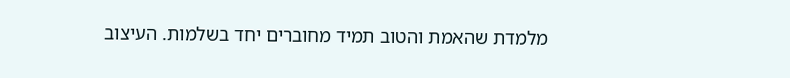מלמדת שהאמת והטוב תמיד מחוברים יחד בשלמות. העיצוב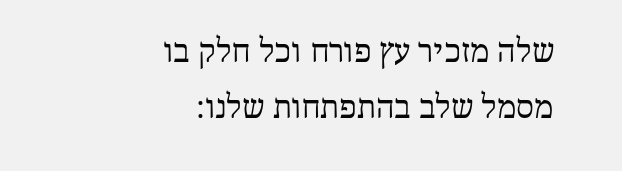שלה מזכיר עץ פורח וכל חלק בו מסמל שלב בהתפתחות שלנו: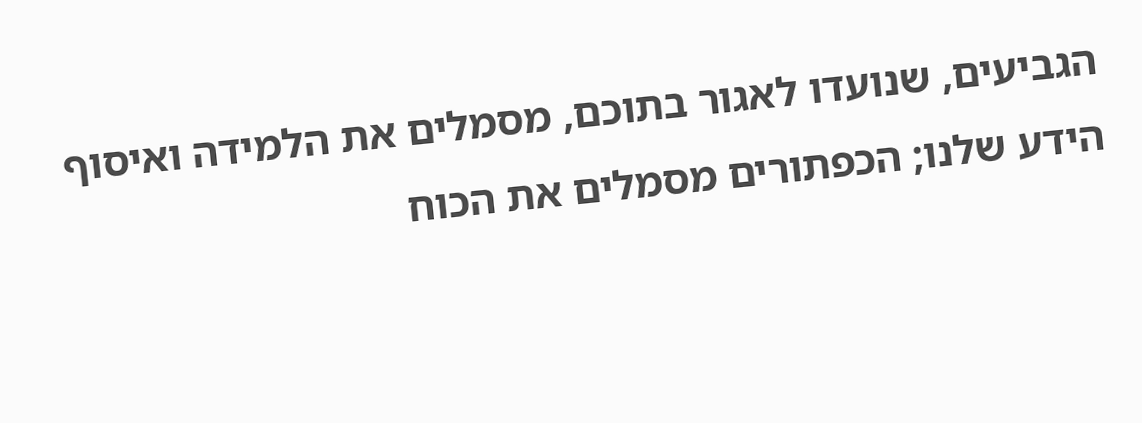הגביעים, שנועדו לאגור בתוכם, מסמלים את הלמידה ואיסוף הידע שלנו; הכפתורים מסמלים את הכוח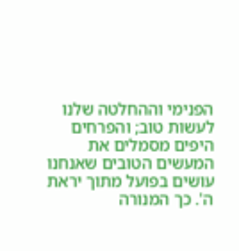הפנימי וההחלטה שלנו לעשות טוב; והפרחים היפים מסמלים את המעשים הטובים שאנחנו עושים בפועל מתוך יראת ה'. כך המנורה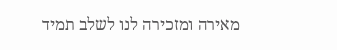מאירה ומזכירה לנו לשלב תמיד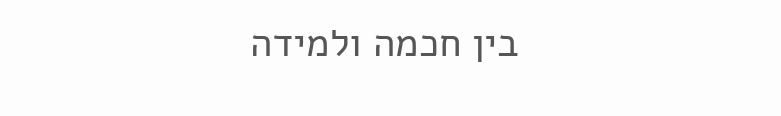בין חכמה ולמידה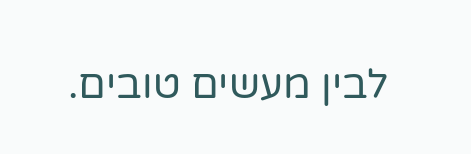לבין מעשים טובים.